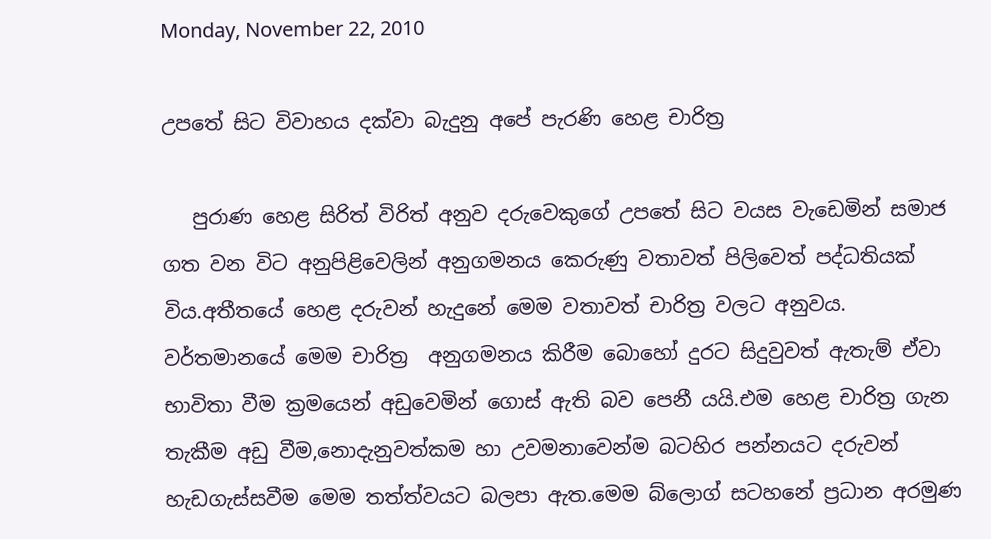Monday, November 22, 2010

උපතේ සිට විවාහය දක්වා බැදුනු අපේ පැරණි හෙළ චාරිත්‍ර

   පුරාණ හෙළ සිරිත් විරිත් අනුව දරුවෙකුගේ උපතේ සිට වයස වැඩෙමින් සමාජ ගත වන විට අනුපිළිවෙලින් අනුගමනය කෙරුණු වතාවත් පිලිවෙත් පද්ධතියක් විය.අතීතයේ හෙළ දරුවන් හැදුනේ මෙම වතාවත් චාරිත්‍ර වලට අනුවය.
වර්තමානයේ මෙම චාරිත්‍ර  අනුගමනය කිරීම බොහෝ දුරට සිදුවුවත් ඇතැම් ඒවා භාවිතා වීම ක්‍රමයෙන් අඩුවෙමින් ගොස් ඇති බව පෙනී යයි.එම හෙළ චාරිත්‍ර ගැන තැකීම අඩු වීම,නොදැනුවත්කම හා උවමනාවෙන්ම බටහිර පන්නයට දරුවන් හැඩගැස්සවීම මෙම තත්ත්වයට බලපා ඇත.මෙම බ්ලොග් සටහනේ ප්‍රධාන අරමුණ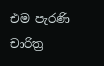එම පැරණි චාරිත්‍ර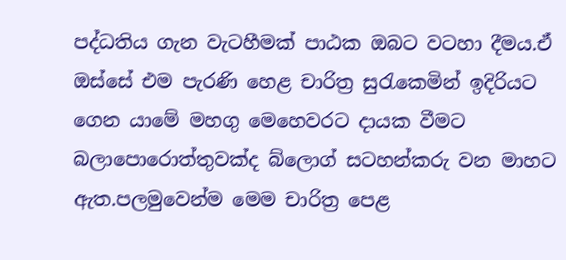පද්ධතිය ගැන වැටහීමක් පාඨක ඔබට වටහා දීමය.ඒ ඔස්සේ එම පැරණි හෙළ චාරිත්‍ර සුරැකෙමින් ඉදිරියට ගෙන යාමේ මහගු මෙහෙවරට දායක වීමට බලාපොරොත්තුවක්ද බ්ලොග් සටහන්කරු වන මාහට ඇත.පලමුවෙන්ම මෙම චාරිත්‍ර පෙළ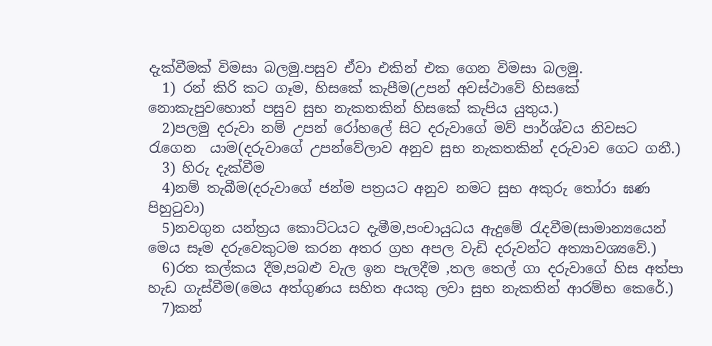දැක්වීමක් විමසා බලමු.පසුව ඒවා එකින් එක ගෙන විමසා බලමු.
  1) රන් කිරි කට ගෑම, හිසකේ කැපීම(උපන් අවස්ථාවේ හිසකේ නොකැපුවහොත් පසුව සුභ නැකතකින් හිසකේ කැපිය යුතුය.)
  2)පලමු දරුවා නම් උපන් රෝහලේ සිට දරුවාගේ මව් පාර්ශ්වය නිවසට රැගෙන  යාම(දරුවාගේ උපන්වේලාව අනුව සුභ නැකතකින් දරුවාව ගෙට ගනී.)
  3) හිරු දැක්වීම
  4)නම් තැබීම(දරුවාගේ ජන්ම පත්‍රයට අනුව නමට සුභ අකුරු තෝරා ඝණ පිහුටුවා)
  5)නවගුන යන්ත්‍රය කොට්ටයට දැමීම,පංචායුධය ඇදුමේ රැදවීම(සාමාන්‍යයෙන් මෙය සෑම දරුවෙකුටම කරන අතර ග්‍රහ අපල වැඩි දරුවන්ට අත්‍යාවශ්‍යවේ.)
  6)රත කල්කය දීම,පබළු වැල ඉන පැලදීම ,තල තෙල් ගා දරුවාගේ හිස අත්පා හැඩ ගැස්වීම(මෙය අත්ගුණය සහිත අයකු ලවා සුභ නැකතින් ආරම්භ කෙරේ.)
  7)කන්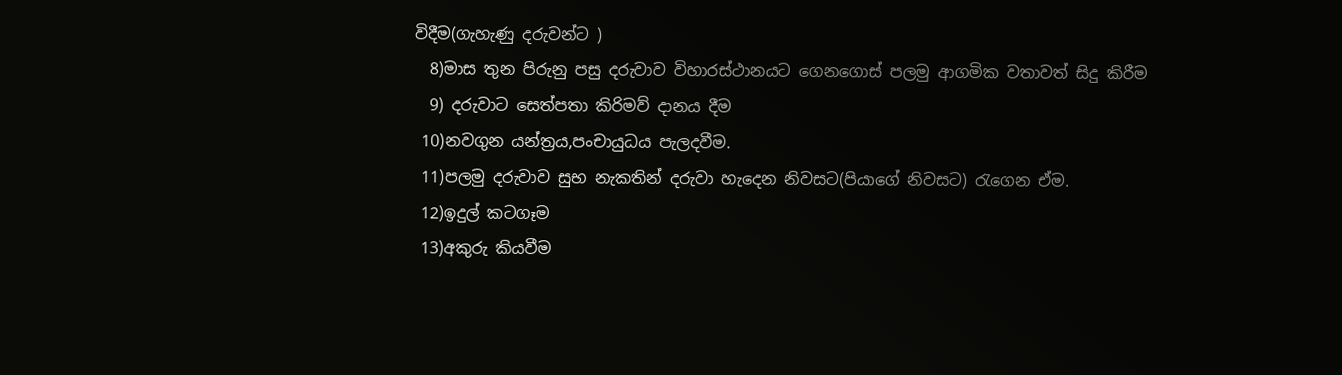විදීම(ගැහැණු දරුවන්ට )
  8)මාස තුන පිරුනු පසු දරුවාව විහාරස්ථානයට ගෙනගොස් පලමු ආගමික වතාවත් සිදු කිරීම
  9) දරුවාට සෙත්පතා කිරිමව් දානය දීම
 10)නවගුන යන්ත්‍රය,පංචායුධය පැලදවීම.
 11)පලමු දරුවාව සුභ නැකතින් දරුවා හැදෙන නිවසට(පියාගේ නිවසට) රැගෙන ඒම.
 12)ඉදුල් කටගෑම
 13)අකුරු කියවීම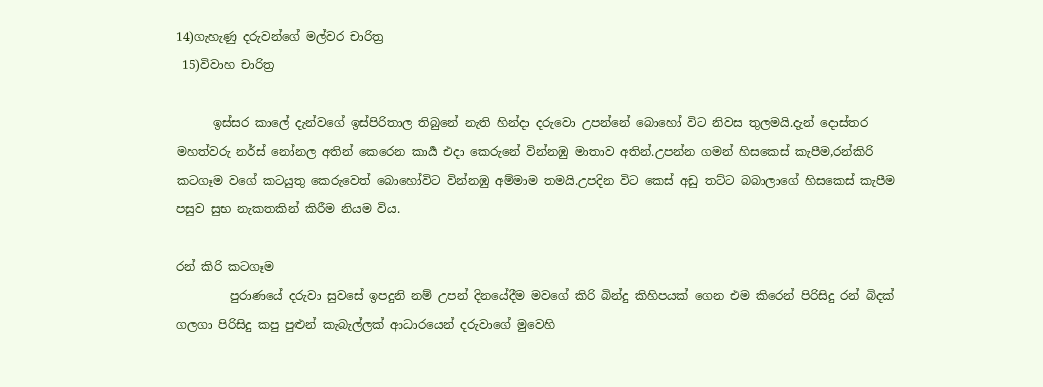14)ගැහැණු දරුවන්ගේ මල්වර චාරිත්‍ර
 15)විවාහ චාරිත්‍ර

      ඉස්සර කාලේ දැන්වගේ ඉස්පිරිතාල තිබුනේ නැති හින්දා දරුවො උපන්නේ බොහෝ විට නිවස තුලමයි.දැන් දොස්තර මහත්වරු නර්ස් නෝනල අතින් කෙරෙන කාර්‍ය එදා කෙරුනේ වින්නඹු මාතාව අතින්.උපන්න ගමන් හිසකෙස් කැපීම,රන්කිරි කටගෑම වගේ කටයුතු කෙරුවෙත් බොහෝවිට වින්නඹු අම්මාම තමයි.උපදින විට කෙස් අඩු තට්ට බබාලාගේ හිසකෙස් කැපීම පසුව සුභ නැකතකින් කිරීම නියම විය.

රන් කිරි කටගෑම
         පුරාණයේ දරුවා සුවසේ ඉපදුනි නම් උපන් දිනයේදීම මවගේ කිරි බින්දු කිහිපයක් ගෙන එම කිරෙන් පිරිසිදු රන් බිදක් ගලගා පිරිසිදු කපු පුළුන් කැබැල්ලක් ආධාරයෙන් දරුවාගේ මුවෙහි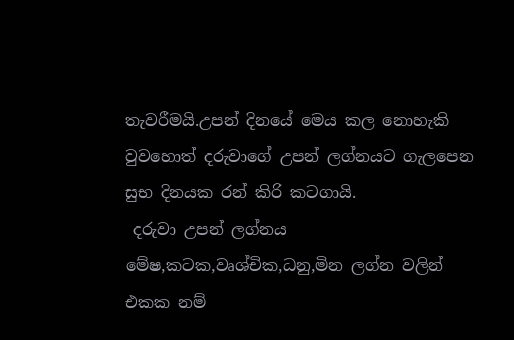තැවරීමයි.උපන් දිනයේ මෙය කල නොහැකි වුවහොත් දරුවාගේ උපන් ලග්නයට ගැලපෙන සුභ දිනයක රන් කිරි කටගායි.
 දරුවා උපන් ලග්නය මේෂ,කටක,වෘශ්චික,ධනු,මින ලග්න වලින් එකක නම්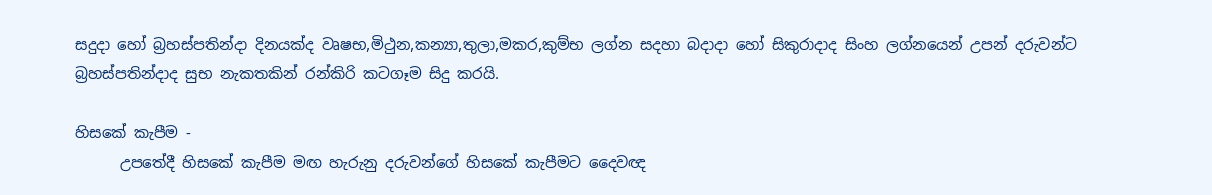සදුදා හෝ බ්‍රහස්පතින්දා දිනයක්ද වෘෂභ,මිථුන,කන්‍යා,තුලා,මකර,කුම්භ ලග්න සදහා බදාදා හෝ සිකුරාදාද සිංහ ලග්නයෙන් උපන් දරුවන්ට බ්‍රහස්පතින්දාද සුභ නැකතකින් රන්කිරි කටගෑම සිදු කරයි.

හිසකේ කැපීම -
      උපතේදී හිසකේ කැපීම මඟ හැරුනු දරුවන්ගේ හිසකේ කැපීමට දෛවඥ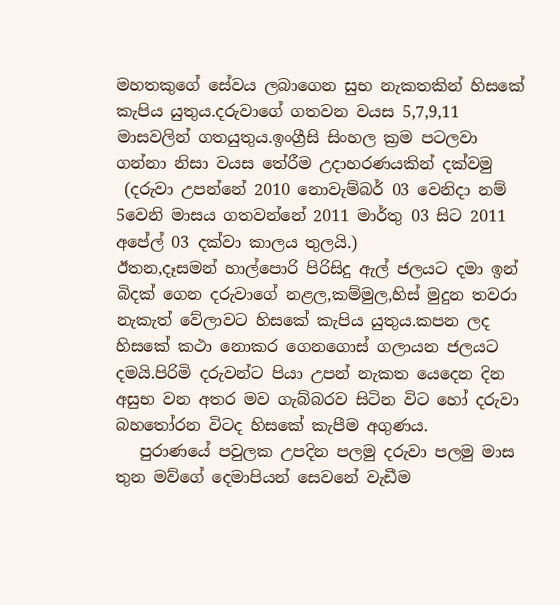මහතකුගේ සේවය ලබාගෙන සුභ නැකතකින් හිසකේ කැපිය යුතුය.දරුවාගේ ගතවන වයස 5,7,9,11 මාසවලින් ගතයුතුය.ඉංග්‍රීසි සිංහල ක්‍රම පටලවා ගන්නා නිසා වයස තේරීම උදාහරණයකින් දක්වමු
 (දරුවා උපන්නේ 2010 නොවැම්බර් 03 වෙනිදා නම් 5වෙනි මාසය ගතවන්නේ 2011 මාර්තු 03 සිට 2011 අපේල් 03 දක්වා කාලය තුලයි.)
ඊතන,දෑසමන් හාල්පොරි පිරිසිදු ඇල් ජලයට දමා ඉන් බිදක් ගෙන දරුවාගේ නළල,කම්මුල,හිස් මුදුන තවරා නැකැත් වේලාවට හිසකේ කැපිය යුතුය.කපන ලද හිසකේ කථා නොකර ගෙනගොස් ගලායන ජලයට දමයි.පිරිමි දරුවන්ට පියා උපන් නැකත යෙදෙන දින අසුභ වන අතර මව ගැබ්බරව සිටින විට හෝ දරුවා බහතෝරන විටද හිසකේ කැපීම අගුණය.
   පුරාණයේ පවුලක උපදින පලමු දරුවා පලමු මාස තුන මව්ගේ දෙමාපියන් සෙවනේ වැඩීම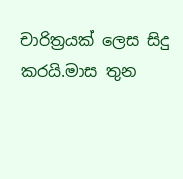චාරිත්‍රයක් ලෙස සිදු කරයි.මාස තුන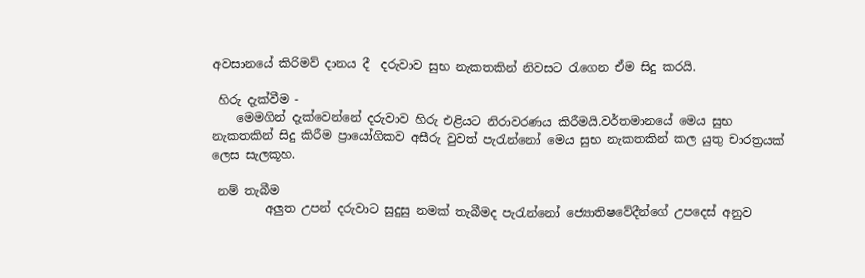අවසානයේ කිරිමව් දානය දී  දරුවාව සුභ නැකතකින් නිවසට රැගෙන ඒම සිදු කරයි.

 හිරු දැක්වීම -
    මෙමගින් දැක්වෙන්නේ දරුවාව හිරු එළියට නිරාවරණය කිරීමයි.වර්තමානයේ මෙය සුභ නැකතකින් සිදු කිරීම ප්‍රායෝගිකව අසීරු වුවත් පැරැන්නෝ මෙය සුභ නැකතකින් කල යුතු චාරත්‍රයක් ලෙස සැලකූහ.

 නම් තැබීම
         අලුත උපන් දරුවාට සුදුසු නමක් තැබීමද පැරැන්නෝ ජ්‍යොතිෂවේදීන්ගේ උපදෙස් අනුව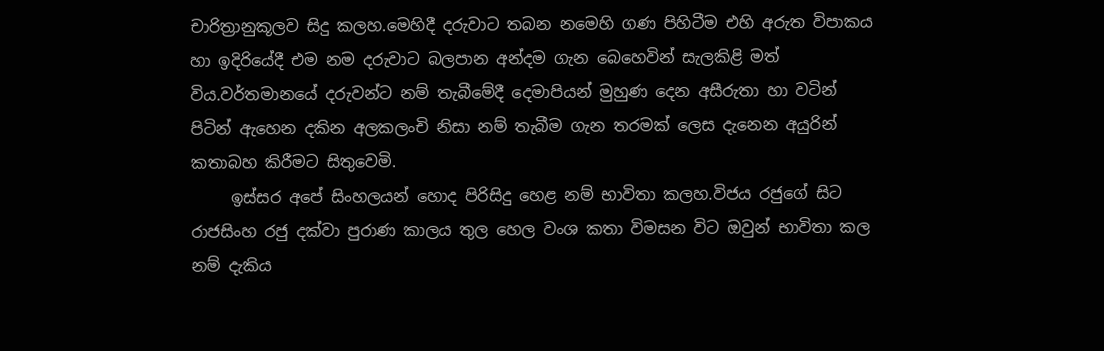චාරිත්‍රානුකූලව සිදු කලහ.මෙහිදී දරුවාට තබන නමෙහි ගණ පිහිටීම එහි අරුත විපාකය හා ඉදිරියේදී එම නම දරුවාට බලපාන අන්දම ගැන බෙහෙවින් සැලකිළි මත් විය.වර්තමානයේ දරුවන්ට නම් තැබීමේදී දෙමාපියන් මුහුණ දෙන අසීරුතා හා වටින් පිටින් ඇහෙන දකින අලකලංචි නිසා නම් තැබීම ගැන තරමක් ලෙස දැනෙන අයුරින් කතාබහ කිරීමට සිතුවෙමි.
     ඉස්සර අපේ සිංහලයන් හොද පිරිසිදු හෙළ නම් භාවිතා කලහ.විජය රජුගේ සිට රාජසිංහ රජු දක්වා පුරාණ කාලය තුල හෙල වංශ කතා විමසන විට ඔවුන් භාවිතා කල නම් දැකිය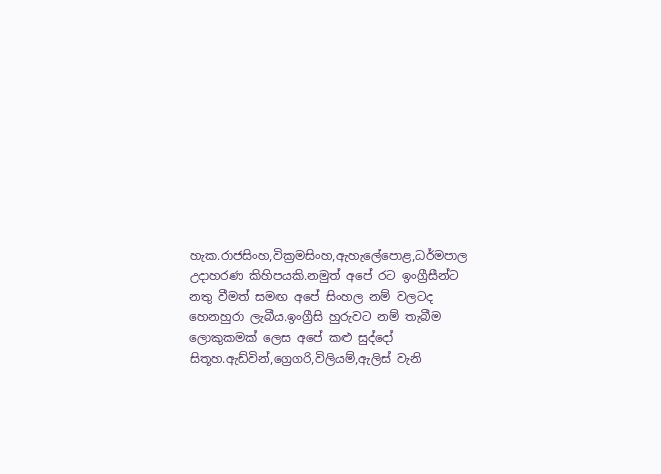හැක.රාජසිංහ,වික්‍රමසිංහ,ඇහැලේපොළ,ධර්මපාල උදාහරණ කිහිපයකි.නමුත් අපේ රට ඉංග්‍රීසීන්ට නතු වීමත් සමඟ අපේ සිංහල නම් වලටද හෙනහුරා ලැබීය.ඉංග්‍රීසි හුරුවට නම් තැබීම ලොකුකමක් ලෙස අපේ කළු සුද්දෝ සිතූහ.ඇඩ්වින්,ග්‍රෙගරි,විලියම්,ඇලිස් වැනි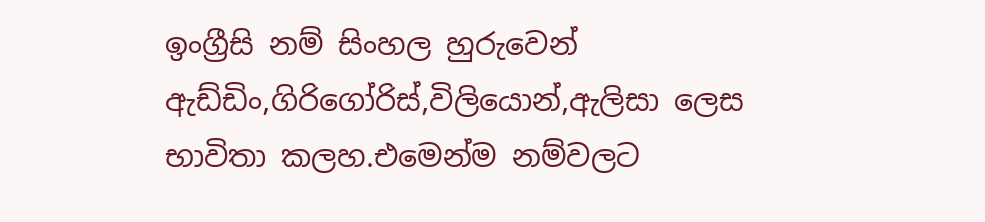ඉංග්‍රීසි නම් සිංහල හුරුවෙන් ඇඩ්ඩිං,ගිරිගෝරිස්,විලියොන්,ඇලිසා ලෙස භාවිතා කලහ.එමෙන්ම නම්වලට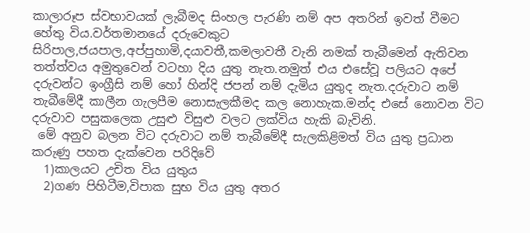කාලාරූප ස්වභාවයක් ලැබීමද සිංහල පැරණි නම් අප අතරින් ඉවත් වීමට හේතු විය.වර්තමානයේ දරුවෙකුට සිරිපාල,ජයපාල,අප්පුහාමි,දයාවතී,කමලාවතී වැනි නමක් තැබීමෙන් ඇතිවන තත්ත්වය අමුතුවෙන් වටහා දිය යුතු නැත.නමුත් එය එසේවූ පලියට අපේ දරුවන්ට ඉංග්‍රීසි නම් හෝ හින්දි ජපන් නම් දැමිය යුතුද නැත.දරුවාට නම් තැබීමේදී කාලීන ගැලපීම නොසැලකීමද කල නොහැක.මන්ද එසේ නොවන විට දරුවාව පසුකලෙක උසුළු විසුළු වලට ලක්විය හැකි බැවිනි.
 මේ අනුව බලන විට දරුවාට නම් තැබීමේදී සැලකිළිමත් විය යුතු ප්‍රධාන කරුණු පහත දැක්වෙන පරිදිවේ
  1)කාලයට උචිත විය යුතුය
  2)ගණ පිහිටීම,විපාක සුභ විය යුතු අතර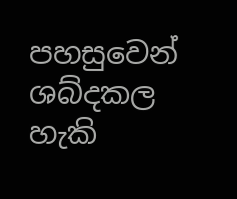පහසුවෙන් ශබ්දකල හැකි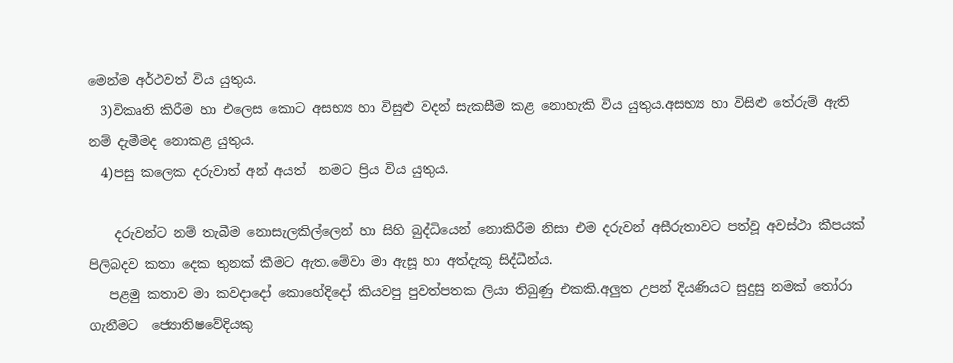මෙන්ම අර්ථවත් විය යුතුය.
  3)විකෘති කිරීම හා එලෙස කොට අසභ්‍ය හා විසුළු වදන් සැකසීම කළ නොහැකි විය යුතුය.අසභ්‍ය හා විසිළු තේරුම් ඇති නම් දැමීමද නොකළ යුතුය.
  4)පසු කලෙක දරුවාත් අන් අයත්  නමට ප්‍රිය විය යුතුය.

    දරුවන්ට නම් තැබීම නොසැලකිල්ලෙන් හා සිහි බුද්ධියෙන් නොකිරීම නිසා එම දරුවන් අසීරුතාවට පත්වූ අවස්ථා කීපයක් පිලිබදව කතා දෙක තුනක් කීමට ඇත.මේවා මා ඇසූ හා අත්දැකූ සිද්ධීන්ය.
   පළමු කතාව මා කවදාදෝ කොහේදිදෝ කියවපු පුවත්පතක ලියා තිබුණු එකකි.අලුත උපන් දියණියට සුදුසු නමක් තෝරා ගැනීමට  ජ්‍යොතිෂවේදියකු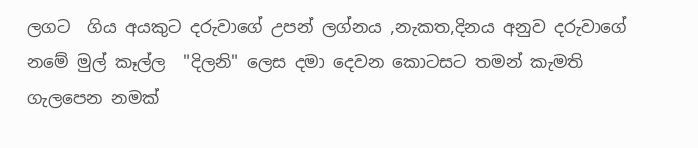ලගට  ගිය අයකුට දරුවාගේ උපන් ලග්නය ,නැකත,දිනය අනුව දරුවාගේ නමේ මුල් කෑල්ල  "දිලනි" ලෙස දමා දෙවන කොටසට තමන් කැමති ගැලපෙන නමක්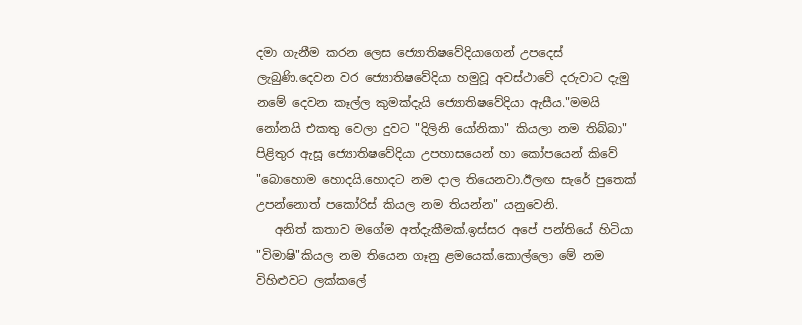දමා ගැනීම කරන ලෙස ජ්‍යොතිෂවේදියාගෙන් උපදෙස් ලැබුණි.දෙවන වර ජ්‍යොතිෂවේදියා හමුවූ අවස්ථාවේ දරුවාට දැමු නමේ දෙවන කෑල්ල කුමක්දැයි ජ්‍යොතිෂවේදියා ඇසීය."මමයි නෝනයි එකතු වෙලා දුවට "දිලිනි යෝනිකා" කියලා නම තිබ්බා"  පිළිතුර ඇසූ ජ්‍යොතිෂවේදියා උපහාසයෙන් හා කෝපයෙන් කිවේ "බොහොම හොදයි.හොදට නම දාල තියෙනවා.ඊලඟ සැරේ පුතෙක් උපන්නොත් පකෝරිස් කියල නම තියන්න" යනුවෙනි.
   අනිත් කතාව මගේම අත්දැකීමක්.ඉස්සර අපේ පන්තියේ හිටියා "විමාෂි"කියල නම තියෙන ගෑනු ළමයෙක්.කොල්ලො මේ නම විහිළුවට ලක්කලේ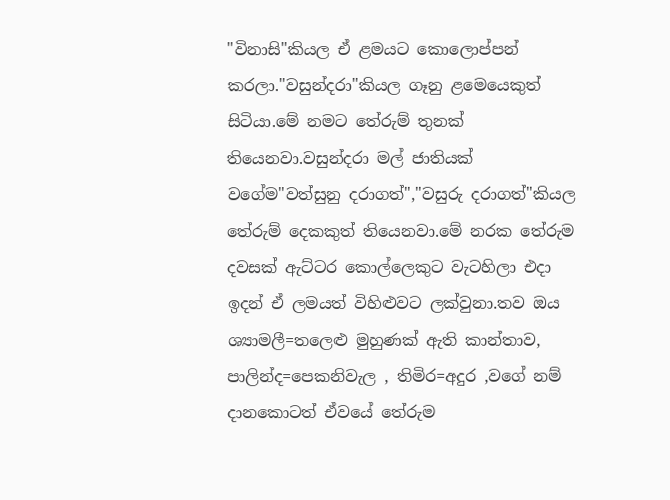"විනාසි"කියල ඒ ළමයට කොලොප්පන් කරලා."වසුන්දරා"කියල ගෑනු ළමෙයෙකුත් සිටියා.මේ නමට තේරුම් තුනක් තියෙනවා.වසුන්දරා මල් ජාතියක් වගේම"වත්සුනු දරාගත්","වසුරු දරාගත්"කියල තේරුම් දෙකකුත් තියෙනවා.මේ නරක තේරුම දවසක් ඇට්ටර කොල්ලෙකුට වැටහිලා එදා ඉදන් ඒ ලමයත් විහිළුවට ලක්වුනා.තව ඔය ශ්‍යාමලී=තලෙළු මුහුණක් ඇති කාන්තාව, පාලින්ද=පෙකනිවැල , තිමිර=අදුර ,වගේ නම් දානකොටත් ඒවයේ තේරුම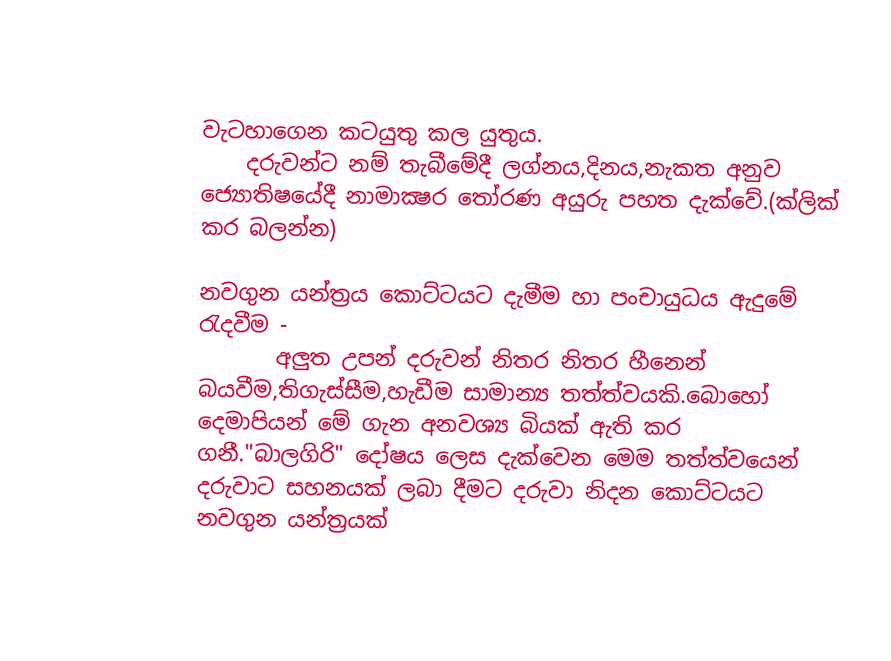වැටහාගෙන කටයුතු කල යුතුය.
    දරුවන්ට නම් තැබීමේදී ලග්නය,දිනය,නැකත අනුව ජ්‍යොතිෂයේදී නාමාක්‍ෂර තෝරණ අයුරු පහත දැක්වේ.(ක්ලික් කර බලන්න)

නවගුන යන්ත්‍රය කොට්ටයට දැමීම හා පංචායුධය ඇදුමේ රැදවීම -
       අලුත උපන් දරුවන් නිතර නිතර හීනෙන් බයවීම,තිගැස්සීම,හැඩීම සාමාන්‍ය තත්ත්වයකි.බොහෝ දෙමාපියන් මේ ගැන අනවශ්‍ය බියක් ඇති කර ගනී."බාලගිරි" දෝෂය ලෙස දැක්වෙන මෙම තත්ත්වයෙන් දරුවාට සහනයක් ලබා දීමට දරුවා නිදන කොට්ටයට නවගුන යන්ත්‍රයක්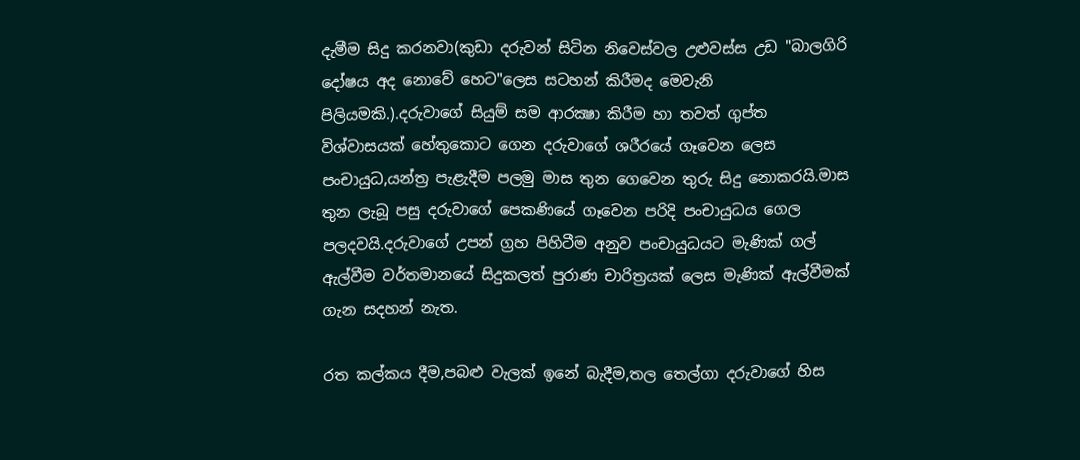දැමීම සිදු කරනවා(කුඩා දරුවන් සිටින නිවෙස්වල උළුවස්ස උඩ "බාලගිරි දෝෂය අද නොවේ හෙට"ලෙස සටහන් කිරීමද මෙවැනි පිලියමකි.).දරුවාගේ සියුම් සම ආරක්‍ෂා කිරීම හා තවත් ගුප්ත විශ්වාසයක් හේතුකොට ගෙන දරුවාගේ ශරීරයේ ගෑවෙන ලෙස පංචායුධ,යන්ත්‍ර පැළැදීම පලමු මාස තුන ගෙවෙන තුරු සිදු නොකරයි.මාස තුන ලැබූ පසු දරුවාගේ පෙකණියේ ගෑවෙන පරිදි පංචායුධය ගෙල පලදවයි.දරුවාගේ උපන් ග්‍රහ පිහිටීම අනුව පංචායුධයට මැණික් ගල් ඇල්වීම වර්තමානයේ සිදුකලත් පුරාණ චාරිත්‍රයක් ලෙස මැණික් ඇල්වීමක් ගැන සදහන් නැත.

රත කල්කය දීම,පබළු වැලක් ඉනේ බැදීම,තල තෙල්ගා දරුවාගේ හිස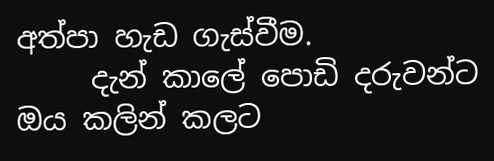අත්පා හැඩ ගැස්වීම.
     දැන් කාලේ පොඩි දරුවන්ට ඔය කලින් කලට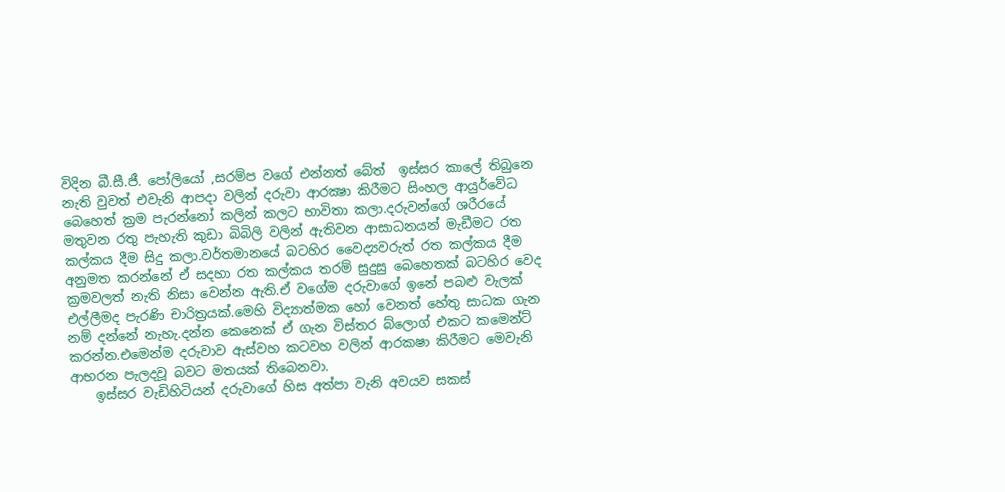විදින බී.සී.ජී. පෝලියෝ ,සරම්ප වගේ එන්නත් බේත්  ඉස්සර කාලේ තිබුනෙ නැති වුවත් එවැනි ආපදා වලින් දරුවා ආරක්‍ෂා කිරීමට සිංහල ආයුර්වේධ බෙහෙත් ක්‍රම පැරන්නෝ කලින් කලට භාවිතා කලා.දරුවන්ගේ ශරීරයේ මතුවන රතු පැහැති කුඩා බිබිලි වලින් ඇතිවන ආසාධනයන් මැඩීමට රත කල්කය දීම සිදු කලා.වර්තමානයේ බටහිර වෛද්‍යවරුත් රත කල්කය දීම අනුමත කරන්නේ ඒ සදහා රත කල්කය තරම් සුදුසු බෙහෙතක් බටහිර වෙද ක්‍රමවලත් නැති නිසා වෙන්න ඇති.ඒ වගේම දරුවාගේ ඉනේ පබළු වැලක් එල්ලීමද පැරණි චාරිත්‍රයක්.මෙහි විද්‍යාත්මක හෝ වෙනත් හේතු සාධක ගැන නම් දන්නේ නැහැ.දන්න කෙනෙක් ඒ ගැන විස්තර බ්ලොග් එකට කමෙන්ට් කරන්න.එමෙන්ම දරුවාව ඇස්වහ කටවහ වලින් ආරකෂා කිරීමට මෙවැනි ආභරන පැලදවූ බවට මතයක් තිබෙනවා.
    ඉස්සර වැඩිහිටියන් දරුවාගේ හිස අත්පා වැනි අවයව සකස්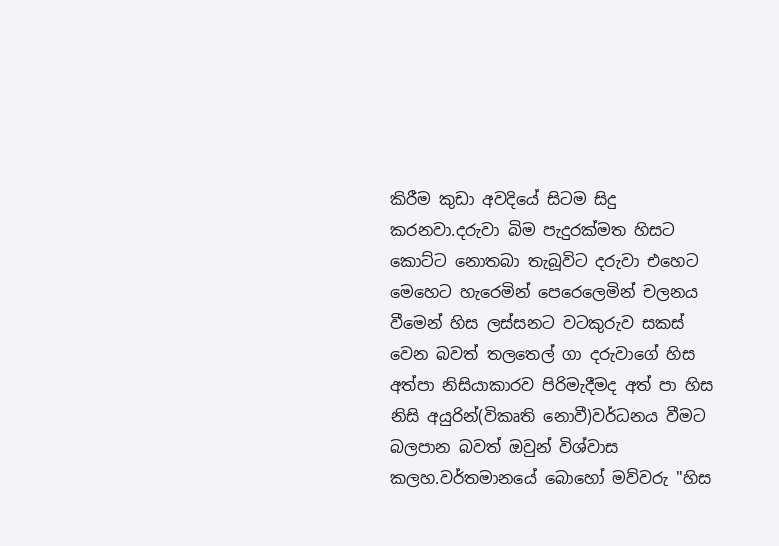කිරීම කුඩා අවදියේ සිටම සිදු කරනවා.දරුවා බිම පැදුරක්මත හිසට කොට්ට නොතබා තැබූවිට දරුවා එහෙට මෙහෙට හැරෙමින් පෙරෙලෙමින් චලනය වීමෙන් හිස ලස්සනට වටකුරුව සකස් වෙන බවත් තලතෙල් ගා දරුවාගේ හිස අත්පා නිසියාකාරව පිරිමැදීමද අත් පා හිස නිසි අයුරින්(විකෘති නොවී)වර්ධනය වීමට බලපාන බවත් ඔවුන් විශ්වාස කලහ.වර්තමානයේ බොහෝ මව්වරු "හිස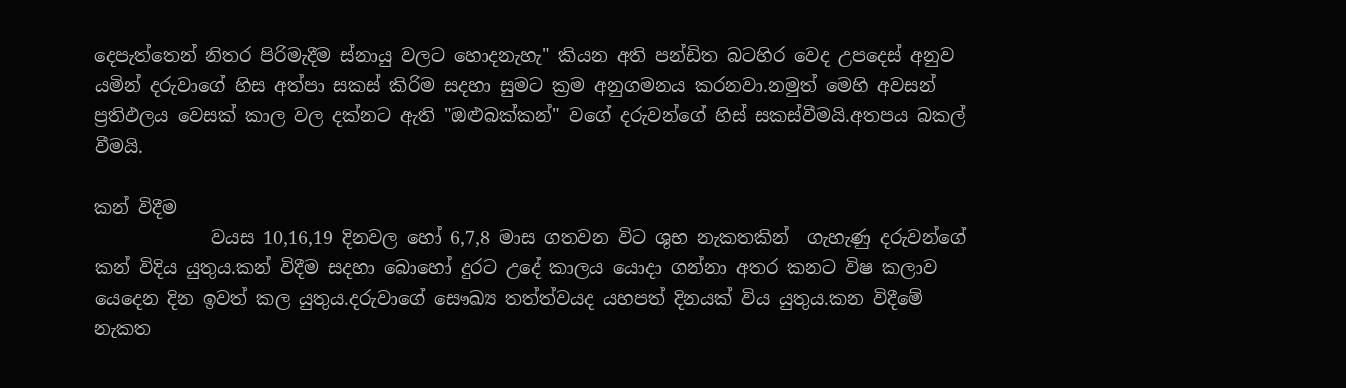දෙපැත්තෙන් නිතර පිරිමැදීම ස්නායු වලට හොදනැහැ" කියන අති පන්ඩිත බටහිර වෙද උපදෙස් අනුව යමින් දරුවාගේ හිස අත්පා සකස් කිරිම සදහා සුමට ක්‍රම අනුගමනය කරනවා.නමුත් මෙහි අවසන් ප්‍රතිඵලය වෙසක් කාල වල දක්නට ඇති "ඔළුබක්කන්" වගේ දරුවන්ගේ හිස් සකස්වීමයි.අතපය බකල් වීමයි.

කන් විදීම
             වයස 10,16,19 දිනවල හෝ 6,7,8 මාස ගතවන විට ශුභ නැකතකින්  ගැහැණු දරුවන්ගේ කන් විදිය යුතුය.කන් විදීම සදහා බොහෝ දුරට උදේ කාලය යොදා ගන්නා අතර කනට විෂ කලාව යෙදෙන දින ඉවත් කල යුතුය.දරුවාගේ සෞඛ්‍ය තත්ත්වයද යහපත් දිනයක් විය යුතුය.කන විදීමේ නැකත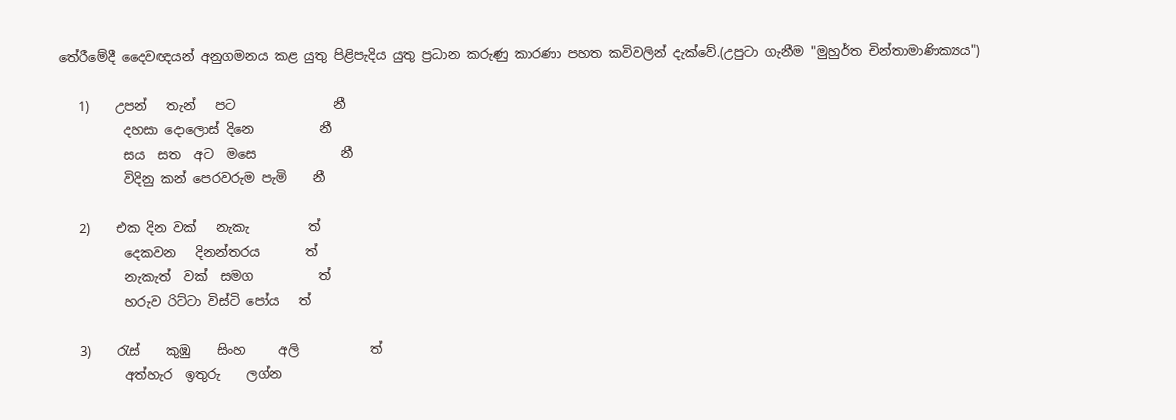තේරීමේදී දෛවඥයන් අනුගමනය කළ යුතු පිළිපැදිය යුතු ප්‍රධාන කරුණු කාරණා පහත කවිවලින් දැක්වේ.(උපුටා ගැනීම "මුහුර්ත චින්තාමාණික්‍යය")

   1)    උපන්   තැන්   පට               නී
          දහසා දොලොස් දිනෙ          නී
          සය  සත  අට  මසෙ             නී
          විදිනු කන් පෙරවරුම පැමි    නී

   2)    එක දින වක්   නැකැ         ත්
          දෙකවන   දිනන්තරය       ත්
          නැකැත්  වක්  සමග          ත්
          හරුව රිට්ටා විස්ටි පෝය   ත්

   3)    රැස්    කුඹු    සිංහ     අලි           ත්
          අත්හැර  ඉතුරු    ලග්න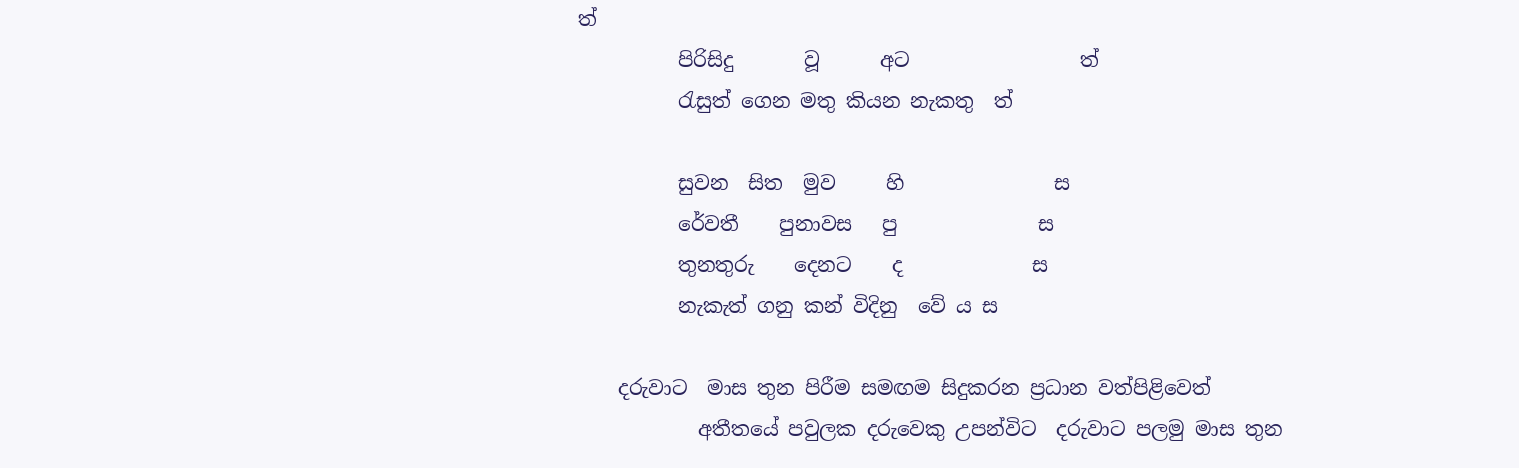ත්
          පිරිසිදු       වූ      අට                 ත්
          රැසුත් ගෙන මතු කියන නැකතු  ත්

          සුවන  සිත  මුව     හි               ස
          රේවතී    පුනාවස   පු              ස
          තුනතුරු    දෙනට    ද             ස
          නැකැත් ගනු කන් විදිනු  වේ ය ස

    දරුවාට  මාස තුන පිරීම සමඟම සිදුකරන ප්‍රධාන වත්පිළිවෙත්
            අතීතයේ පවුලක දරුවෙකු උපන්විට  දරුවාට පලමු මාස තුන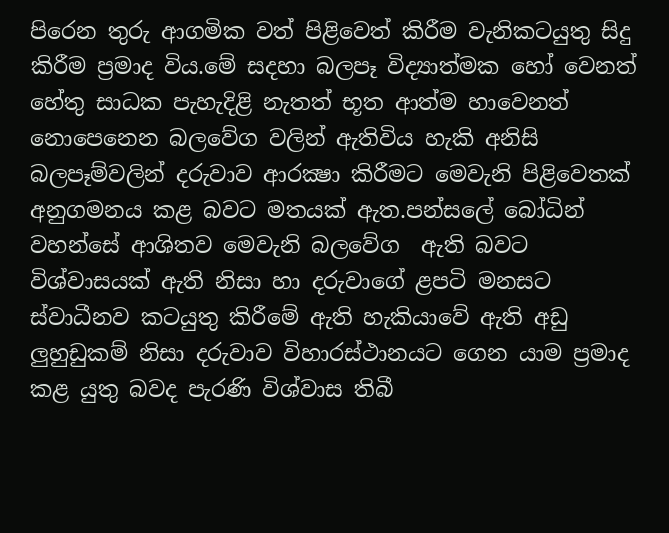පිරෙන තුරු ආගමික වත් පිළිවෙත් කිරීම වැනිකටයුතු සිදු කිරීම ප්‍රමාද විය.මේ සදහා බලපෑ විද්‍යාත්මක හෝ වෙනත් හේතු සාධක පැහැදිළි නැතත් භූත ආත්ම හාවෙනත් නොපෙනෙන බලවේග වලින් ඇතිවිය හැකි අනිසි බලපෑම්වලින් දරුවාව ආරක්‍ෂා කිරීමට මෙවැනි පිළිවෙතක් අනුගමනය කළ බවට මතයක් ඇත.පන්සලේ බෝධින් වහන්සේ ආශිතව මෙවැනි බලවේග  ඇති බවට විශ්වාසයක් ඇති නිසා හා දරුවාගේ ළපටි මනසට ස්වාධීනව කටයුතු කිරීමේ ඇති හැකියාවේ ඇති අඩු ලුහුඩුකම් නිසා දරුවාව විහාරස්ථානයට ගෙන යාම ප්‍රමාද කළ යුතු බවද පැරණි විශ්වාස තිබී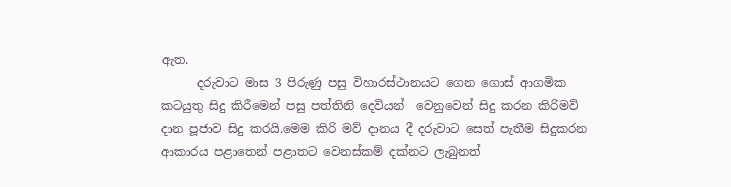ඇත.
      දරුවාට මාස 3 පිරුණු පසු විහාරස්ථානයට ගෙන ගොස් ආගමික කටයුතු සිදු කිරීමෙන් පසු පත්තිනි දෙවියන්  වෙනුවෙන් සිදු කරන කිරිමව් දාන පූජාව සිදු කරයි.මෙම කිරි මව් දානය දී දරුවාට සෙත් පැතීම සිදුකරන ආකාරය පළාතෙන් පළාතට වෙනස්කම් දක්නට ලැබුනත්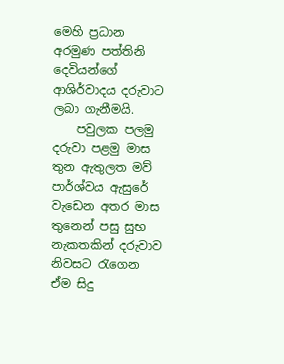මෙහි ප්‍රධාන අරමුණ පත්තිනි දෙවියන්ගේ ආශිර්වාදය දරුවාට ලබා ගැනීමයි.
    පවුලක පලමු දරුවා පළමු මාස තුන ඇතුලත මව් පාර්ශ්වය ඇසුරේ වැඩෙන අතර මාස තුනෙන් පසු සුභ නැකතකින් දරුවාව නිවසට රැගෙන ඒම සිදු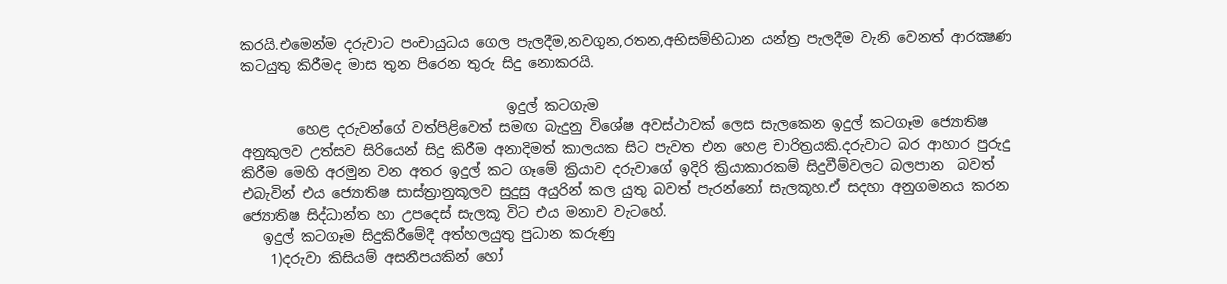කරයි.එමෙන්ම දරුවාට පංචායුධය ගෙල පැලදීම,නවගුන,රතන,අභිසම්භිධාන යන්ත්‍ර පැලදීම වැනි වෙනත් ආරක්‍ෂණ කටයුතු කිරීමද මාස තුන පිරෙන තුරු සිදු නොකරයි.

                                      ඉදුල් කටගැම
        හෙළ දරුවන්ගේ වත්පිළිවෙත් සමඟ බැදුනු විශේෂ අවස්ථාවක් ලෙස සැලකෙන ඉදුල් කටගෑම ජ්‍යොතිෂ අනුකුලව උත්සව සිරියෙන් සිදු කිරීම අනාදිමත් කාලයක සිට පැවත එන හෙළ චාරිත්‍රයකි.දරුවාට බර ආහාර පුරුදු කිරීම මෙහි අරමුන වන අතර ඉදුල් කට ගෑමේ ක්‍රියාව දරුවාගේ ඉදිරි ක්‍රියාකාරකම් සිදුවීම්වලට බලපාන  බවත් එබැවින් එය ජ්‍යොතිෂ සාස්ත්‍රානුකූලව සුදුසු අයුරින් කල යුතු බවත් පැරන්නෝ සැලකූහ.ඒ සදහා අනුගමනය කරන ජ්‍යොතිෂ සිද්ධාන්ත හා උපදෙස් සැලකූ විට එය මනාව වැටහේ.
   ඉදුල් කටගෑම සිදුකිරීමේදී අත්හලයුතු පුධාන කරුණු
    1)දරුවා කිසියම් අසනීපයකින් හෝ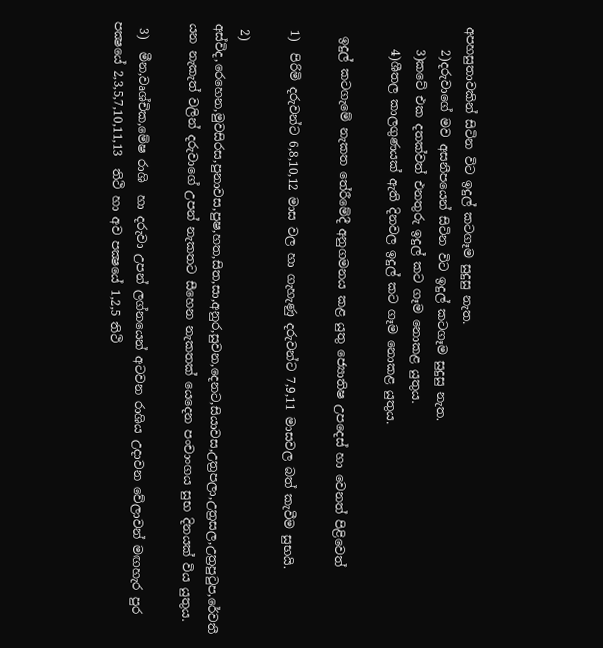අපහසුතාවකින් සිටින විට ඉදුල් කටගෑම සුදුසු නැත.
    2)දරුවාගේ මව අසනීපයෙන් සිටින විට ඉදුල් කටගෑම සුදුසු නැත.
    3)කටේ එක දතක්වත් එනතුරු ඉදුල් කට ගෑම නොකළ යුතුය.
    4)ශීතල කාලගුණයක් ඇති දිනවල ඉදුල් කට ගෑම නොකළ යුතුය.

  ඉදුල් කටගැමේ නැකත තේරීමේදී අනුගමනය කළ යුතු ජ්‍යොතිෂ උපදෙස් හා වෙනත් පිළිවෙත්

 1)  පිරිමි දරුවන්ට 6,8,10,12 මාස වල හා ගැහැණු දරුවන්ට 7,9,11 මාසවල බත් කැවීම සුභයි.

 2) අස්විද,රෙහෙන,මුවසිරස,පුනාවස,පුෂ,හත,සිත,සා,අනුර,සුවන,දෙනට,සියාවස,උත්‍රපලා,උත්‍රසල,උත්‍රපුටුප,රේවතී යන නැකැත් වලින් දරුවාගේ උපන් නැකතට සීහෙන නැකතක් යෙදෙන පංචාංගය සුභ දිනයක් විය යුතුය.

 3)  මීන,වෘශ්චික,මේෂ රාශි  හා දරුවා උපන් ලග්නයෙන් අටවන රාශිය උදාවන වේලාවන් මඟහැර පුර පක්‍ෂයේ 2,3,5,7,10,11,13  තිථි හා අව පක්‍ෂයේ 1,2,5 තිථි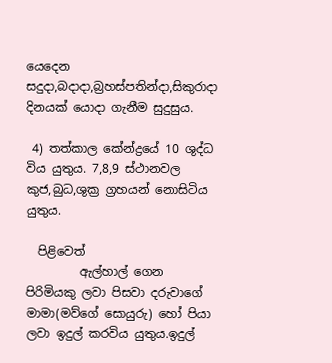යෙදෙන සදුදා,බදාදා,බ්‍රහස්පතින්දා,සිකුරාදා දිනයක් යොදා ගැනීම සුදුසුය.

 4) තත්කාල කේන්ද්‍රයේ 10 ශුද්ධ විය යුතුය. 7,8,9 ස්ථානවල කුජ,බුධ,ශුක්‍ර ග්‍රහයන් නොසිටිය යුතුය.

  පිළිවෙත්
         ඇල්හාල් ගෙන පිරිමියකු ලවා පිසවා දරුවාගේ මාමා(මව්ගේ සොයුරු) හෝ පියා ලවා ඉදුල් කරවිය යුතුය.ඉදුල්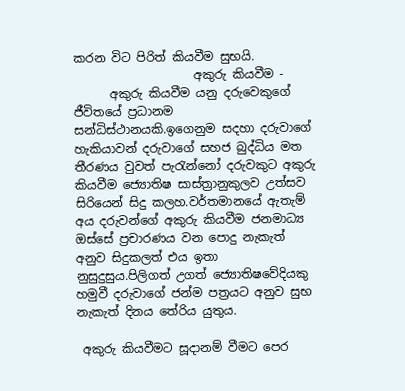කරන විට පිරිත් කියවීම සුභයි.
                    අකුරු කියවීම -
      අකුරු කියවීම යනු දරුවෙකුගේ ජීවිතයේ ප්‍රධානම සන්ධිස්ථානයකි.ඉගෙනුම සදහා දරුවාගේ හැකියාවන් දරුවාගේ සහජ බුද්ධිය මත තීරණය වුවත් පැරැන්නෝ දරුවකුට අකුරු කියවීම ජ්‍යොතිෂ සාස්ත්‍රානුකුලව උත්සව සිරියෙන් සිදු කලහ.වර්තමානයේ ඇතැම් අය දරුවන්ගේ අකුරු කියවීම ජනමාධ්‍ය ඔස්සේ ප්‍රචාරණය වන පොදු නැකැත් අනුව සිදුකලත් එය ඉතා නුසුදුසුය.පිලිගත් උගත් ජ්‍යොතිෂවේදියකු හමුවී දරුවාගේ ජන්ම පත්‍රයට අනුව සුභ නැකැත් දිනය තේරිය යුතුය.

 අකුරු කියවීමට සූදානම් වීමට පෙර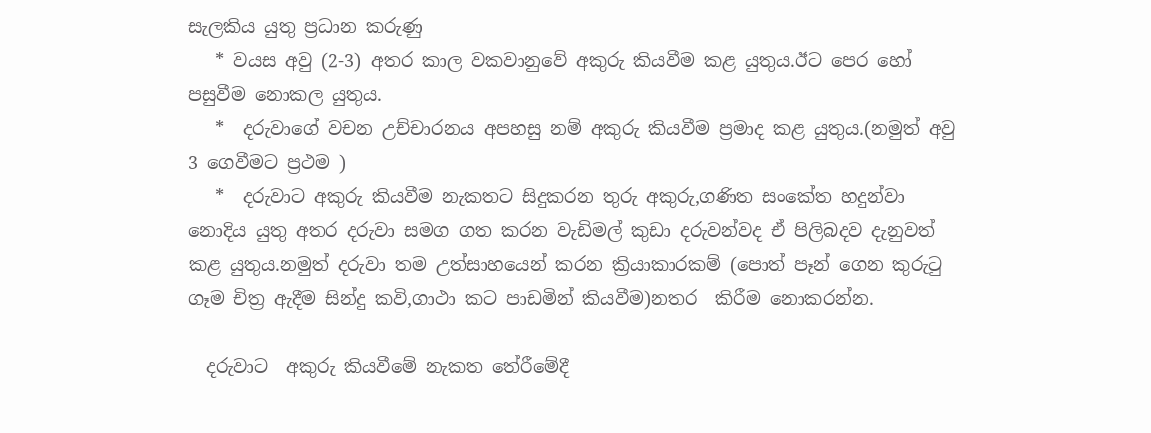සැලකිය යුතු ප්‍රධාන කරුණු
   * වයස අවු (2-3) අතර කාල වකවානුවේ අකුරු කියවීම කළ යුතුය.ඊට පෙර හෝ පසුවීම නොකල යුතුය.
   *  දරුවාගේ වචන උච්චාරනය අපහසු නම් අකුරු කියවීම ප්‍රමාද කළ යුතුය.(නමුත් අවු 3 ගෙවීමට ප්‍රථම )
   *  දරුවාට අකුරු කියවීම නැකතට සිදුකරන තුරු අකුරු,ගණිත සංකේත හදුන්වා නොදිය යුතු අතර දරුවා සමග ගත කරන වැඩිමල් කුඩා දරුවන්වද ඒ පිලිබදව දැනුවත් කළ යුතුය.නමුත් දරුවා තම උත්සාහයෙන් කරන ක්‍රියාකාරකම් (පොත් පෑන් ගෙන කුරුටු ගෑම චිත්‍ර ඇදීම සින්දු කවි,ගාථා කට පාඩමින් කියවීම)නතර  කිරීම නොකරන්න.

  දරුවාට  අකුරු කියවීමේ නැකත තේරීමේදී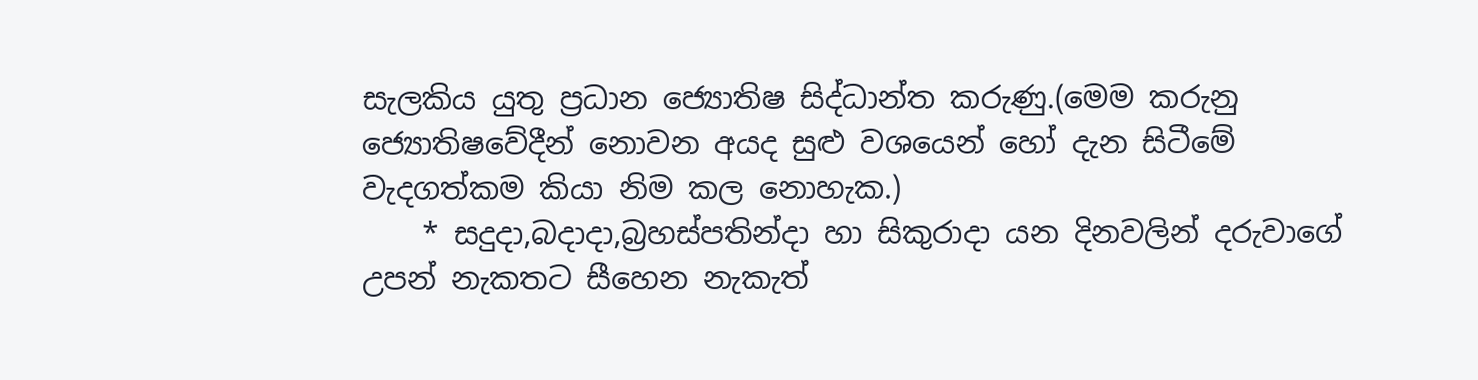සැලකිය යුතු ප්‍රධාන ජ්‍යොතිෂ සිද්ධාන්ත කරුණු.(මෙම කරුනු ජ්‍යොතිෂවේදීන් නොවන අයද සුළු වශයෙන් හෝ දැන සිටීමේ වැදගත්කම කියා නිම කල නොහැක.)
    * සදුදා,බදාදා,බ්‍රහස්පතින්දා හා සිකුරාදා යන දිනවලින් දරුවාගේ උපන් නැකතට සීහෙන නැකැත්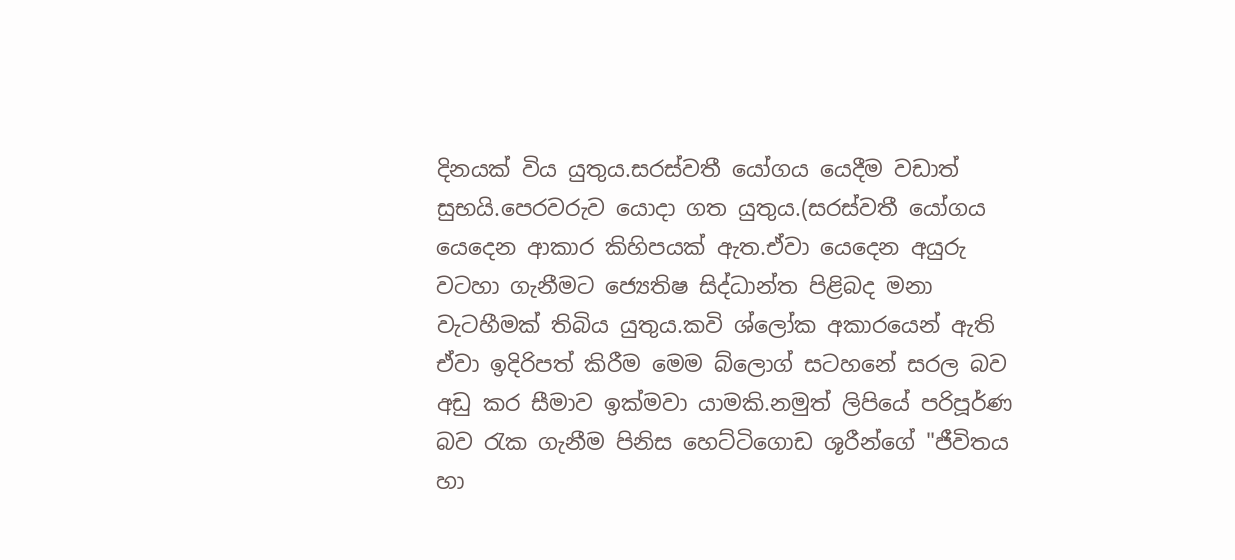දිනයක් විය යුතුය.සරස්වතී යෝගය යෙදීම වඩාත් සුභයි.පෙරවරුව යොදා ගත යුතුය.(සරස්වතී යෝගය යෙදෙන ආකාර කිහිපයක් ඇත.ඒවා යෙදෙන අයුරු වටහා ගැනීමට ජ්‍යෙතිෂ සිද්ධාන්ත පිළිබද මනා වැටහීමක් තිබිය යුතුය.කවි ශ්ලෝක අකාරයෙන් ඇති ඒවා ඉදිරිපත් කිරීම මෙම බ්ලොග් සටහනේ සරල බව අඩු කර සීමාව ඉක්මවා යාමකි.නමුත් ලිපියේ පරිපූර්ණ බව රැක ගැනීම පිනිස හෙට්ටිගොඩ ශූරීන්ගේ "ජීවිතය හා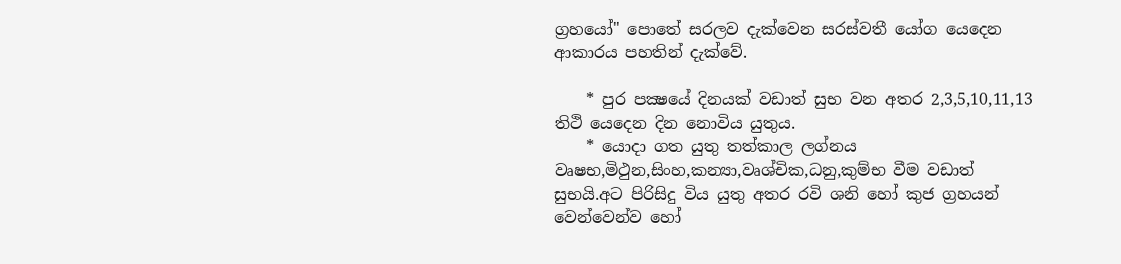ග්‍රහයෝ" පොතේ සරලව දැක්වෙන සරස්වතී යෝග යෙදෙන ආකාරය පහතින් දැක්වේ.

    * පුර පක්‍ෂයේ දිනයක් වඩාත් සුභ වන අතර 2,3,5,10,11,13 තිථි යෙදෙන දින නොවිය යුතුය.
    * යොදා ගත යුතු තත්කාල ලග්නය වෘෂභ,මිථුන,සිංහ,කන්‍යා,වෘශ්චික,ධනු,කුම්භ වීම වඩාත් සුභයි.අට පිරිසිදු විය යුතු අතර රවි ශනි හෝ කුජ ග්‍රහයන් වෙන්වෙන්ව හෝ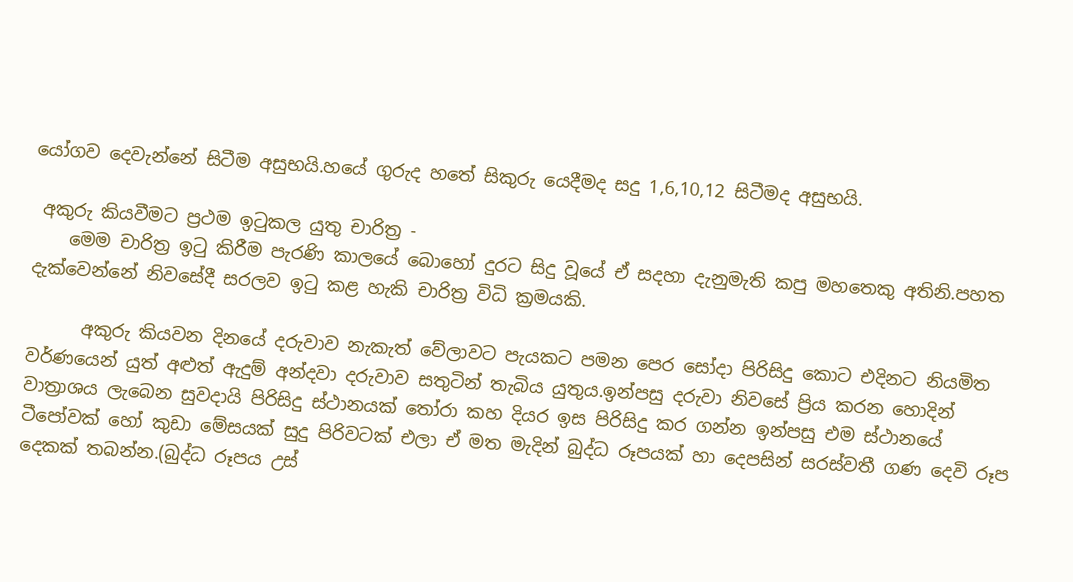යෝගව දෙවැන්නේ සිටීම අසුභයි.හයේ ගුරුද හතේ සිකුරු යෙදීමද සදු 1,6,10,12 සිටීමද අසුභයි.

 අකුරු කියවීමට ප්‍රථම ඉටුකල යුතු චාරිත්‍ර -
    මෙම චාරිත්‍ර ඉටු කිරීම පැරණි කාලයේ බොහෝ දුරට සිදු වූයේ ඒ සදහා දැනුමැති කපු මහතෙකු අතිනි.පහත දැක්වෙන්නේ නිවසේදී සරලව ඉටු කළ හැකි චාරිත්‍ර විධි ක්‍රමයකි.

      අකුරු කියවන දිනයේ දරුවාව නැකැත් වේලාවට පැයකට පමන පෙර සෝදා පිරිසිදු කොට එදිනට නියමිත වර්ණයෙන් යුත් අළුත් ඇදුම් අන්දවා දරුවාව සතුටින් තැබිය යුතුය.ඉන්පසු දරුවා නිවසේ ප්‍රිය කරන හොදින් වාත්‍රාශය ලැබෙන සුවදායි පිරිසිදු ස්ථානයක් තෝරා කහ දියර ඉස පිරිසිදු කර ගන්න ඉන්පසු එම ස්ථානයේ ටීපෝවක් හෝ කුඩා මේසයක් සුදු පිරිවටක් එලා ඒ මත මැදින් බුද්ධ රූපයක් හා දෙපසින් සරස්වතී ගණ දෙවි රූප දෙකක් තබන්න.(බුද්ධ රූපය උස්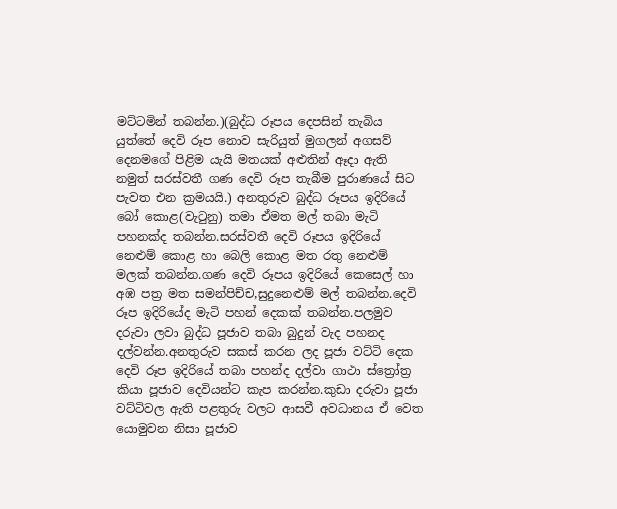මට්ටමින් තබන්න.)(බුද්ධ රූපය දෙපසින් තැබිය යුත්තේ දෙවි රූප නොව සැරියුත් මුගලන් අගසව් දෙනමගේ පිළිම යැයි මතයක් අළුතින් ඈදා ඇති නමුත් සරස්වතී ගණ දෙවි රූප තැබීම පුරාණයේ සිට පැවත එන ක්‍රමයයි.) අනතුරුව බුද්ධ රූපය ඉදිරියේ බෝ කොළ(වැටුනු) තමා ඒමත මල් තබා මැටි පහනක්ද තබන්න.සරස්වතී දෙවි රූපය ඉදිරියේ නෙළුම් කොළ හා බෙලි කොළ මත රතු නෙළුම් මලක් තබන්න.ගණ දෙවි රූපය ඉදිරියේ කෙසෙල් හා අඹ පත්‍ර මත සමන්පිච්ච,සුදුනෙළුම් මල් තබන්න.දෙවි රූප ඉදිරියේද මැටි පහන් දෙකක් තබන්න.පලමුව දරුවා ලවා බුද්ධ පූජාව තබා බුදුන් වැද පහනද දල්වන්න.අනතුරුව සකස් කරන ලද පූජා වට්ටි දෙක දෙවි රූප ඉදිරියේ තබා පහන්ද දල්වා ගාථා ස්ත්‍රෝත්‍ර කියා පූජාව දෙවියන්ට කැප කරන්න.කුඩා දරුවා පූජා වට්ටිවල ඇති පළතුරු වලට ආසවී අවධානය ඒ වෙත යොමුවන නිසා පූජාව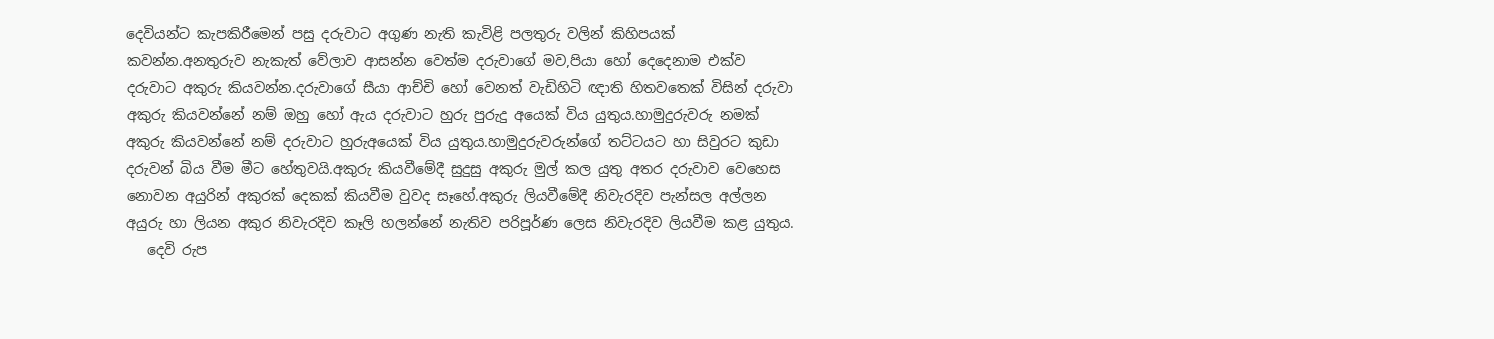දෙවියන්ට කැපකිරීමෙන් පසු දරුවාට අගුණ නැති කැවිළි පලතුරු වලින් කිහිපයක් කවන්න.අනතුරුව නැකැත් වේලාව ආසන්න වෙත්ම දරුවාගේ මව,පියා හෝ දෙදෙනාම එක්ව දරුවාට අකුරු කියවන්න.දරුවාගේ සීයා ආච්චි හෝ වෙනත් වැඩිහිටි ඥාති හිතවතෙක් විසින් දරුවා  අකුරු කියවන්නේ නම් ඔහු හෝ ඇය දරුවාට හුරු පුරුදු අයෙක් විය යුතුය.හාමුදුරුවරු නමක් අකුරු කියවන්නේ නම් දරුවාට හුරුඅයෙක් විය යුතුය.හාමුදුරුවරුන්ගේ තට්ටයට හා සිවුරට කුඩා දරුවන් බිය වීම මීට හේතුවයි.අකුරු කියවීමේදී සුදුසු අකුරු මුල් කල යුතු අතර දරුවාව වෙහෙස නොවන අයුරින් අකුරක් දෙකක් කියවීම වුවද සෑහේ.අකුරු ලියවීමේදී නිවැරදිව පැන්සල අල්ලන අයුරු හා ලියන අකුර නිවැරදිව කෑලි හලන්නේ නැතිව පරිපූර්ණ ලෙස නිවැරදිව ලියවීම කළ යුතුය.
   දෙවි රුප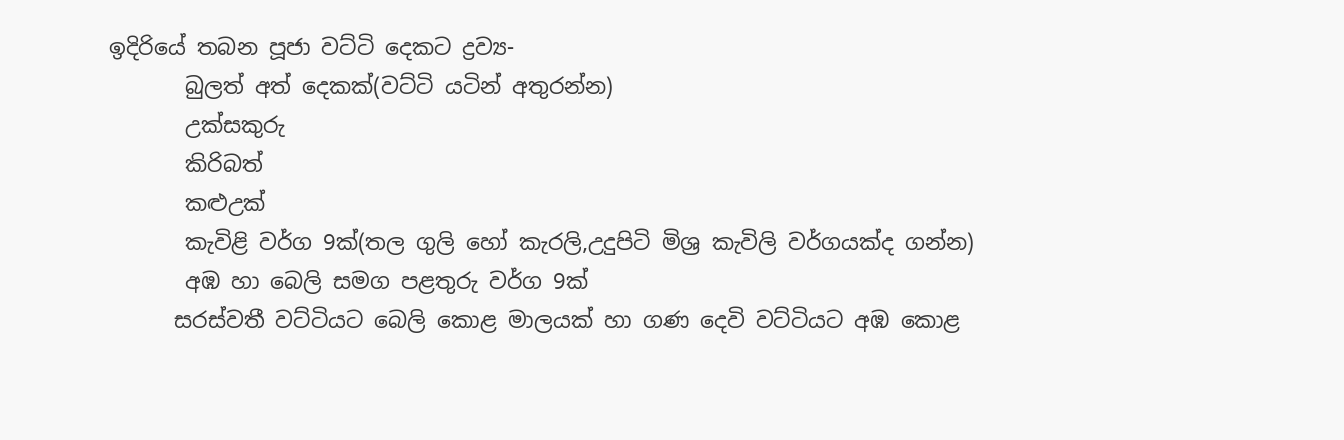ඉදිරියේ තබන පූජා වට්ටි දෙකට ද්‍රව්‍ය-
       බුලත් අත් දෙකක්(වට්ටි යටින් අතුරන්න)
       උක්සකුරු
       කිරිබත්
       කළුඋක්
       කැවිළි වර්ග 9ක්(තල ගුලි හෝ කැරලි,උදුපිටි මිශ්‍ර කැවිලි වර්ගයක්ද ගන්න)
       අඹ හා බෙලි සමග පළතුරු වර්ග 9ක්
      සරස්වතී වට්ටියට බෙලි කොළ මාලයක් හා ගණ දෙවි වට්ටියට අඹ කොළ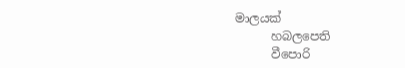මාලයක්
      හබලපෙති
      වීපොරි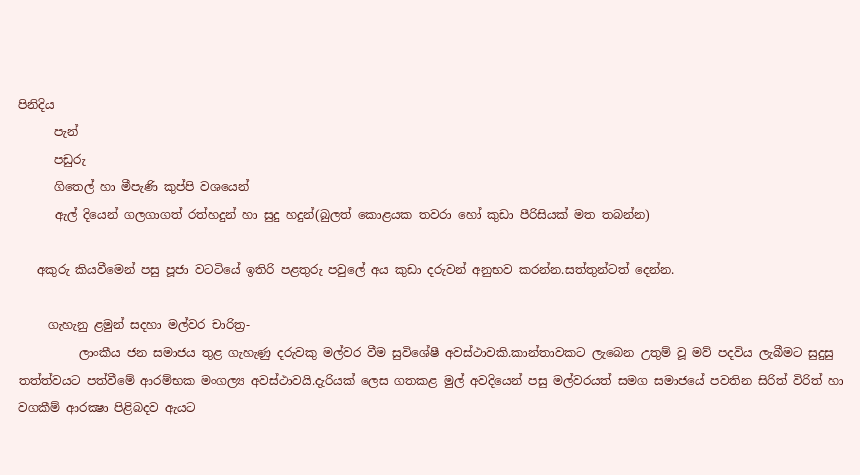පිනිදිය
      පැන්
      පඩුරු
      ගිතෙල් හා මීපැණි කුප්පි වශයෙන්
      ඇල් දියෙන් ගලගාගත් රත්හදුන් හා සුදු හදුන්(බුලත් කොළයක තවරා හෝ කුඩා පීරිසියක් මත තබන්න)

   අකුරු කියවීමෙන් පසු පූජා වටටියේ ඉතිරි පළතුරු පවුලේ අය කුඩා දරුවන් අනුභව කරන්න.සත්තුන්ටත් දෙන්න.

     ගැහැනු ළමුන් සදහා මල්වර චාරිත්‍ර-
          ලාංකීය ජන සමාජය තුළ ගැහැණු දරුවකු මල්වර වීම සුවිශේෂී අවස්ථාවකි.කාන්තාවකට ලැබෙන උතුම් වූ මව් පදවිය ලැබීමට සුදුසු තත්ත්වයට පත්වීමේ ආරම්භක මංගල්‍ය අවස්ථාවයි.දැරියක් ලෙස ගතකළ මුල් අවදියෙන් පසු මල්වරයත් සමග සමාජයේ පවතින සිරිත් විරිත් හා වගකීම් ආරක්‍ෂා පිළිබදව ඇයට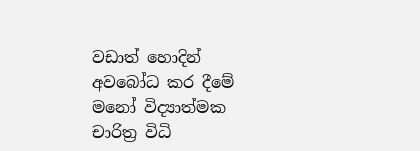වඩාත් හොදින් අවබෝධ කර දීමේ මනෝ විද්‍යාත්මක චාරිත්‍ර විධි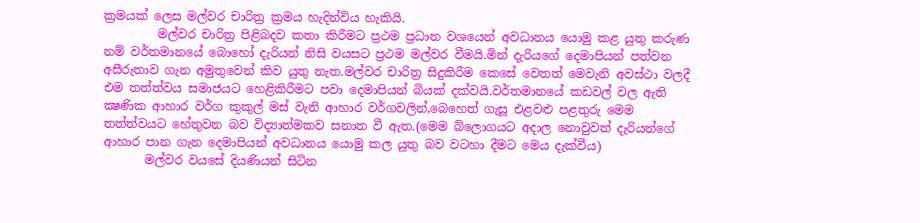ක්‍රමයක් ලෙස මල්වර චාරිත්‍ර ක්‍රමය හැදින්විය හැකියි.
         මල්වර චාරිත්‍ර පිළිබදව කතා කිරීමට ප්‍රථම ප්‍රධාන වශයෙන් අවධානය යොමු කළ යුතු කරුණ නම් වර්තමානයේ බොහෝ දැරියන් නිසි වයසට ප්‍රථම මල්වර වීමයි.මින් දැරියගේ දෙමාපියන් පත්වන අසීරුතාව ගැන අමුතුවෙන් කිව යුතු නැත.මල්වර චාරිත්‍ර සිදුකිරීම කෙසේ වෙතත් මෙවැනි අවස්ථා වලදී එම තත්ත්වය සමාජයට හෙළිකිරීමට පවා දෙමාපියන් බියක් දක්වයි.වර්තමානයේ කඩවල් වල ඇති ක්‍ෂණික ආහාර වර්ග කුකුල් මස් වැනි ආහාර වර්ගවලින්,බෙහෙත් ගැසූ එළවළු පළතුරු මෙම තත්ත්වයට හේතුවන බව විද්‍යාත්මකව සනාත වී ඇත.(මෙම බ්ලොගයට අදාල නොවුවත් දැරියන්ගේ ආහාර පාන ගැන දෙමාපියන් අවධානය යොමු කල යුතු බව වටහා දීමට මෙය දැක්වීය)
       මල්වර වයසේ දියණියන් සිටින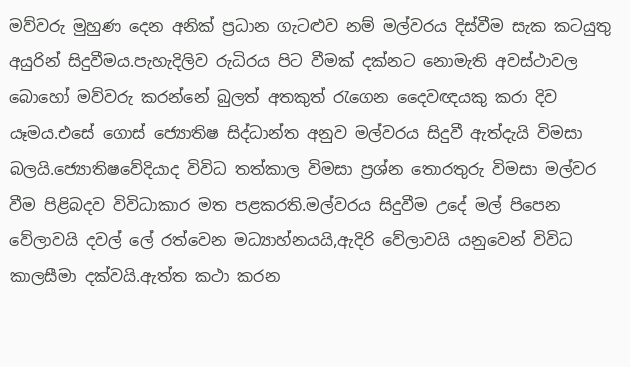මව්වරු මුහුණ දෙන අනික් ප්‍රධාන ගැටළුව නම් මල්වරය දිස්වීම සැක කටයුතු අයුරින් සිදුවීමය.පැහැදිලිව රුධිරය පිට වීමක් දක්නට නොමැති අවස්ථාවල බොහෝ මව්වරු කරන්නේ බුලත් අතකුත් රැගෙන දෛවඥයකු කරා දිව යෑමය.එසේ ගොස් ජ්‍යොතිෂ සිද්ධාන්ත අනුව මල්වරය සිදුවී ඇත්දැයි විමසා බලයි.ජ්‍යොතිෂවේදියාද විවිධ තත්කාල විමසා ප්‍රශ්න තොරතුරු විමසා මල්වර වීම පිළිබදව විවිධාකාර මත පළකරති.මල්වරය සිදුවීම උදේ මල් පිපෙන වේලාවයි දවල් ලේ රත්වෙන මධ්‍යාහ්නයයි,ඇදිරි වේලාවයි යනුවෙන් විවිධ කාලසීමා දක්වයි.ඇත්ත කථා කරන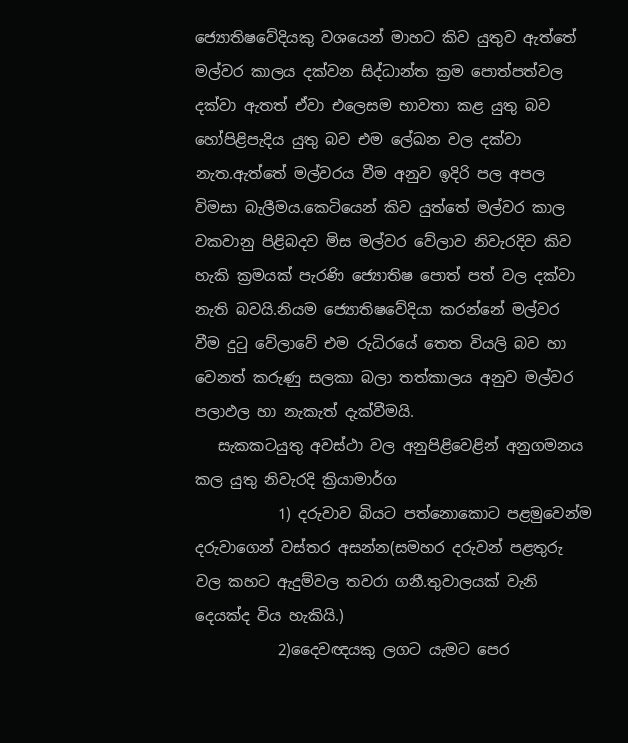ජ්‍යොතිෂවේදියකු වශයෙන් මාහට කිව යුතුව ඇත්තේ මල්වර කාලය දක්වන සිද්ධාන්ත ක්‍රම පොත්පත්වල දක්වා ඇතත් ඒවා එලෙසම භාවතා කළ යුතු බව හෝපිළිපැදිය යුතු බව එම ලේඛන වල දක්වා නැත.ඇත්තේ මල්වරය වීම අනුව ඉදිරි පල අපල විමසා බැලීමය.කෙටියෙන් කිව යුත්තේ මල්වර කාල වකවානු පිළිබදව මිස මල්වර වේලාව නිවැරදිව කිව හැකි ක්‍රමයක් පැරණි ජ්‍යොතිෂ පොත් පත් වල දක්වා නැති බවයි.නියම ජ්‍යොතිෂවේදියා කරන්නේ මල්වර වීම දුටු වේලාවේ එම රුධිරයේ තෙත වියලි බව හා වෙනත් කරුණු සලකා බලා තත්කාලය අනුව මල්වර පලාඵල හා නැකැත් දැක්වීමයි.
   සැකකටයුතු අවස්ථා වල අනුපිළිවෙළින් අනුගමනය කල යුතු නිවැරදි ක්‍රියාමාර්ග
           1) දරුවාව බියට පත්නොකොට පළමුවෙන්ම දරුවාගෙන් වස්තර අසන්න(සමහර දරුවන් පළතුරු වල කහට ඇදුම්වල තවරා ගනී.තුවාලයක් වැනි දෙයක්ද විය හැකියි.)
           2)දෛවඥයකු ලගට යැමට පෙර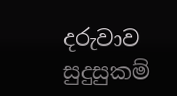දරුවාව සුදුසුකම්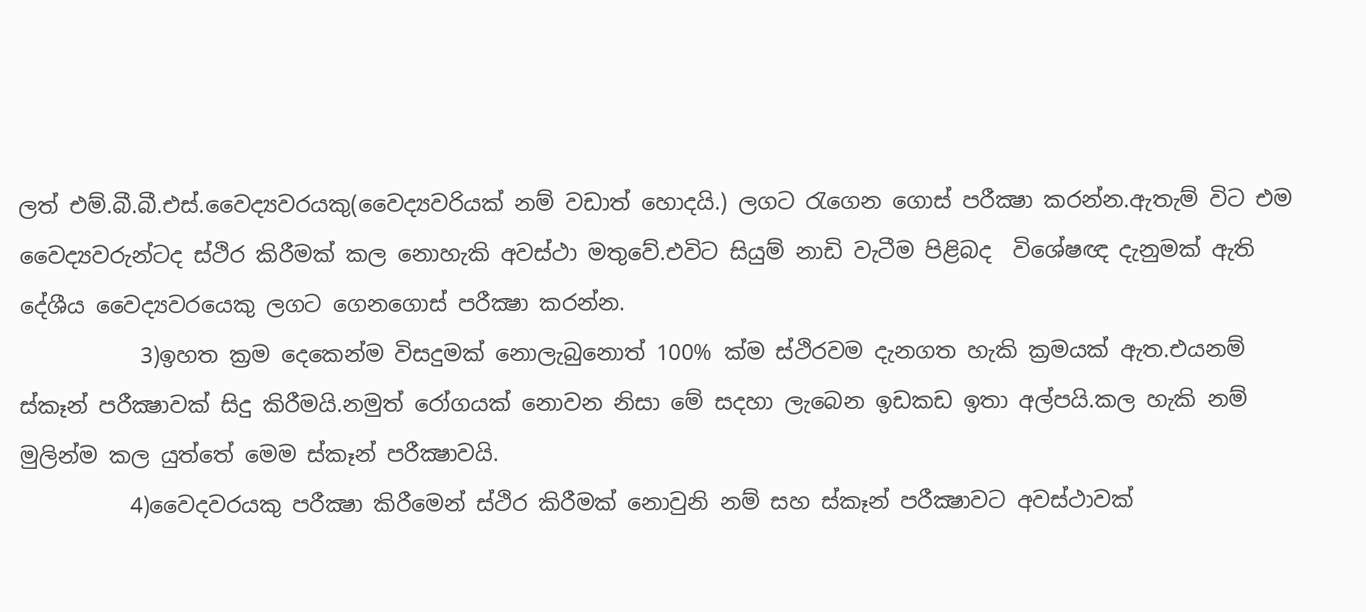ලත් එම්.බී.බී.එස්.වෛද්‍යවරයකු(වෛද්‍යවරියක් නම් වඩාත් හොදයි.) ලගට රැගෙන ගොස් පරීක්‍ෂා කරන්න.ඇතැම් විට එම වෛද්‍යවරුන්ටද ස්ථිර කිරීමක් කල නොහැකි අවස්ථා මතුවේ.එවිට සියුම් නාඩි වැටීම පිළිබද  විශේෂඥ දැනුමක් ඇති දේශීය වෛද්‍යවරයෙකු ලගට ගෙනගොස් පරීක්‍ෂා කරන්න.
           3)ඉහත ක්‍රම දෙකෙන්ම විසදුමක් නොලැබුනොත් 100% ක්ම ස්ථිරවම දැනගත හැකි ක්‍රමයක් ඇත.එයනම් ස්කෑන් පරීක්‍ෂාවක් සිදු කිරීමයි.නමුත් රෝගයක් නොවන නිසා මේ සදහා ලැබෙන ඉඩකඩ ඉතා අල්පයි.කල හැකි නම් මුලින්ම කල යුත්තේ මෙම ස්කෑන් පරීක්‍ෂාවයි.
          4)වෛදවරයකු පරීක්‍ෂා කිරීමෙන් ස්ථිර කිරීමක් නොවුනි නම් සහ ස්කෑන් පරීක්‍ෂාවට අවස්ථාවක්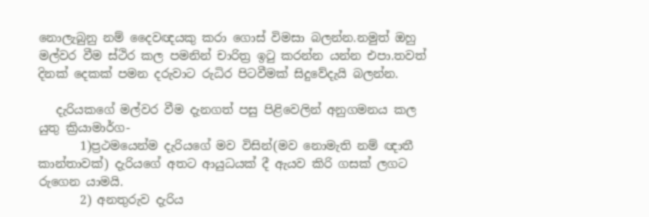නොලැබුනු නම් දෛවඥයකු කරා ගොස් විමසා බලන්න.නමුත් ඔහු මල්වර වීම ස්ථිර කල පමනින් චාරිත්‍ර ඉටු කරන්න යන්න එපා.තවත් දිනක් දෙකක් පමන දරුවාට රුධිර පිටවීමක් සිදුවේදැයි බලන්න.

   දැරියකගේ මල්වර වීම දැනගත් පසු පිළිවෙලින් අනුගමනය කල යුතු ක්‍රියාමාර්ග-
       1)ප්‍රථමයෙන්ම දැරියගේ මව විසින්(මව නොමැති නම් ඥාතී කාන්තාවක්) දැරියගේ අතට ආයුධයක් දී ඇයව කිරි ගසක් ලගට රුගෙන යාමයි.
       2) අනතුරුව දැරිය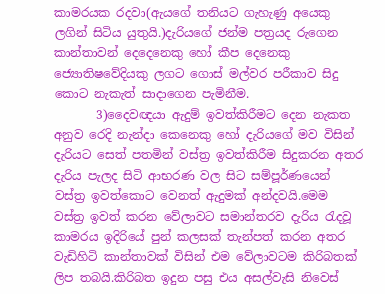කාමරයක රදවා(ඇයගේ තනියට ගැහැණු අයෙකු ලගින් සිටිය යුතුයි.)දැරියගේ ජන්ම පත්‍රයද රුගෙන කාන්තාවන් දෙදෙනෙකු හෝ කීප දෙනෙකු ජ්‍යොතිෂවේදියකු ලගට ගොස් මල්වර පරීකාව සිදු කොට නැකැත් සාදාගෙන පැමිනීම.
       3)දෛවඥයා ඇදුම් ඉවත්කිරීමට දෙන නැකත අනුව රෙදි නැන්දා කෙනෙකු හෝ දැරියගේ මව විසින් දැරියට සෙත් පතමින් වස්ත්‍ර ඉවත්කිරීම සිදුකරන අතර දැරිය පැලද සිටි ආභරණ වල සිට සම්පූර්ණයෙන් වස්ත්‍ර ඉවත්කොට වෙනත් ඇදුමක් අන්දවයි.මෙම වස්ත්‍ර ඉවත් කරන වේලාවට සමාන්තරව දැරිය රැදවූ කාමරය ඉදිරියේ පුන් කලසක් තැන්පත් කරන අතර වැඩිහිටි කාන්තාවක් විසින් එම වේලාවටම කිරිබතක් ලිප තබයි.කිරිබත ඉදුන පසු එය අසල්වැසි නිවෙස්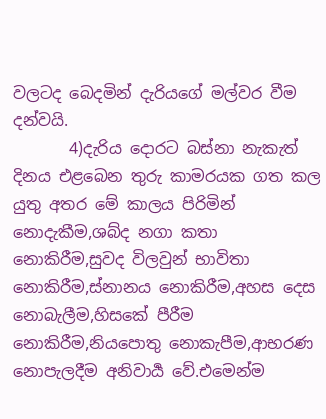වලටද බෙදමින් දැරියගේ මල්වර වීම දන්වයි.
       4)දැරිය දොරට බස්නා නැකැත් දිනය එළබෙන තුරු කාමරයක ගත කල යුතු අතර මේ කාලය පිරිමින් නොදැකීම,ශබ්ද නගා කතා නොකිරීම,සුවද විලවුන් භාවිතා නොකිරීම,ස්නානය නොකිරීම,අහස දෙස නොබැලීම,හිසකේ පීරීම නොකිරීම,නියපොතු නොකැපීම,ආභරණ නොපැලදීම අනිවාර්‍ය වේ.එමෙන්ම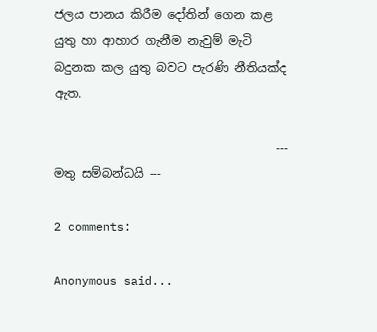ජලය පානය කිරීම දෝතින් ගෙන කළ යුතු හා ආහාර ගැනීම නැවුම් මැටි බදුනක කල යුතු බවට පැරණි නීතියක්ද ඇත.

                                     --- මතු සම්බන්ධයි ---

2 comments:

Anonymous said...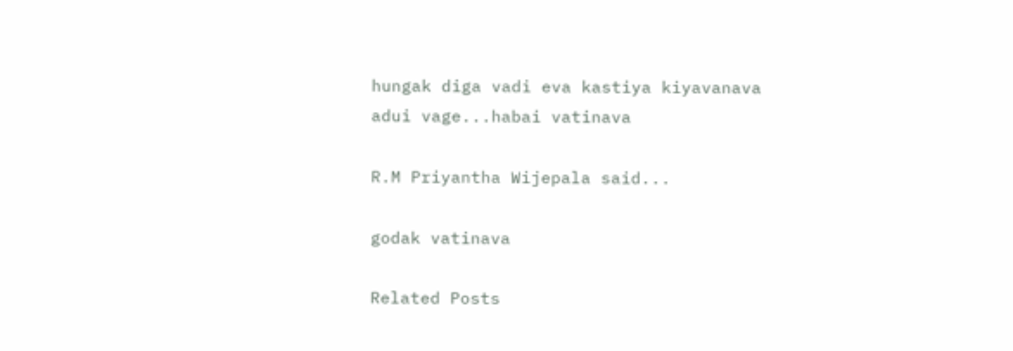hungak diga vadi eva kastiya kiyavanava adui vage...habai vatinava

R.M Priyantha Wijepala said...

godak vatinava

Related Posts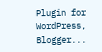Plugin for WordPress, Blogger...